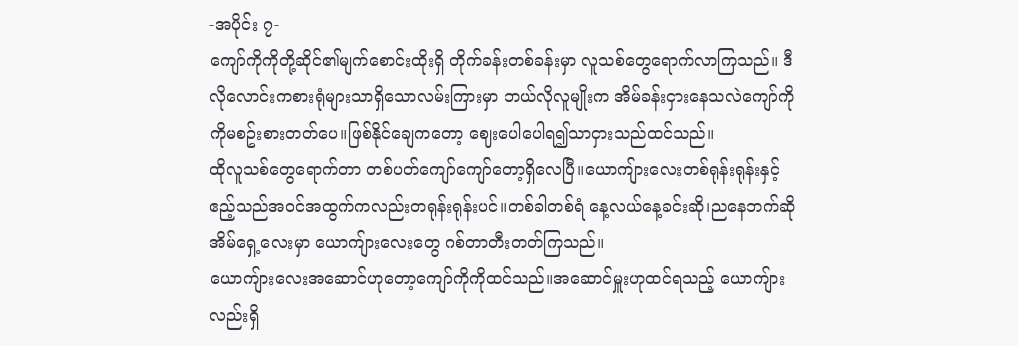-အပိုင်း ၇-
ကျော်ကိုကိုတို့ဆိုင်၏မျက်စောင်းထိုးရှိ တိုက်ခန်းတစ်ခန်းမှာ လူသစ်တွေရောက်လာကြသည်။ ဒီလိုလောင်းကစားရုံများသာရှိသောလမ်းကြားမှာ ဘယ်လိုလူမျိုးက အိမ်ခန်းငှားနေသလဲကျော်ကိုကိုမစဥ်းစားတတ်ပေ။ဖြစ်နိုင်ချေကတော့ ဈေးပေါပေါရ၍သာငှားသည်ထင်သည်။
ထိုလူသစ်တွေရောက်တာ တစ်ပတ်ကျော်ကျော်တော့ရှိလေပြီ။ယောကျ်ားလေးတစ်ရုန်းရုန်းနှင့် ဧည့်သည်အဝင်အထွက်ကလည်းတရုန်းရုန်းပင်။တစ်ခါတစ်ရံ နေ့လယ်နေ့ခင်းဆို၊ညနေဘက်ဆို အိမ်ရှေ့လေးမှာ ယောကျ်ားလေးတွေ ဂစ်တာတီးတတ်ကြသည်။
ယောကျ်ားလေးအဆောင်ဟုတော့ကျော်ကိုကိုထင်သည်။အဆောင်မှူးဟုထင်ရသည့် ယောကျ်ားလည်းရှိ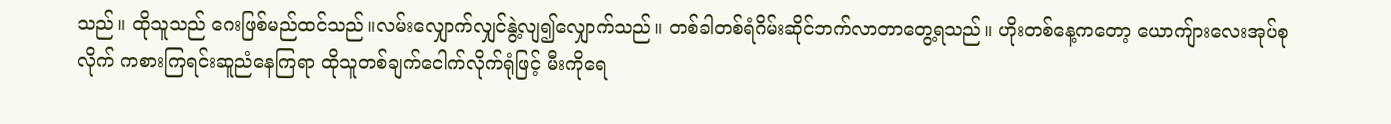သည်။ ထိုသူသည် ဂေးဖြစ်မည်ထင်သည်။လမ်းလျှောက်လျှင်နွဲ့လျ၍လျှောက်သည်။ တစ်ခါတစ်ရံဂိမ်းဆိုင်ဘက်လာတာတွေ့ရသည်။ ဟိုးတစ်နေ့ကတော့ ယောကျ်ားလေးအုပ်စုလိုက် ကစားကြရင်းဆူညံနေကြရာ ထိုသူတစ်ချက်ငေါက်လိုက်ရုံဖြင့် မီးကိုရေ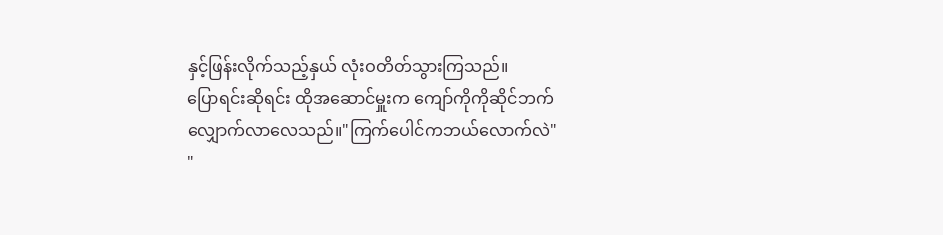နှင့်ဖြန်းလိုက်သည့်နှယ် လုံးဝတိတ်သွားကြသည်။
ပြောရင်းဆိုရင်း ထိုအဆောင်မှူးက ကျော်ကိုကိုဆိုင်ဘက်လျှောက်လာလေသည်။"ကြက်ပေါင်ကဘယ်လောက်လဲ"
"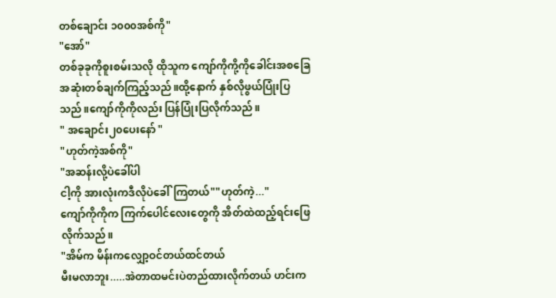တစ်ချောင်း ၁၀၀၀အစ်ကို"
"အော်"
တစ်ခုခုကိုစူးစမ်းသလို ထိုသူက ကျော်ကိုကို့ကိုခေါင်းအစခြေအဆုံးတစ်ချက်ကြည့်သည်။ထို့နောက် နှစ်လိုဖွယ်ပြုံးပြသည်။ကျော်ကိုကိုလည်း ပြန်ပြုံးပြလိုက်သည်။
" အချောင်း၂၀ပေးနော် "
"ဟုတ်ကဲ့အစ်ကို"
"အဆန်းလို့ပဲခေါ်ပါ
ငါ့ကို အားလုံးကဒီလိုပဲခေါ်ကြတယ်""ဟုတ်ကဲ့..."
ကျော်ကိုကိုက ကြက်ပေါင်လေးတွေကို အိတ်ထဲထည့်ရင်းဖြေလိုက်သည်။
"အိမ်က မိန်းကလျှော့ဝင်တယ်ထင်တယ်
မီးမလာဘူး.....အဲတာထမင်းပဲတည်ထားလိုက်တယ် ဟင်းက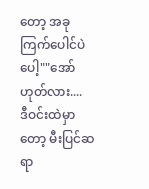တော့ အခုကြက်ပေါင်ပဲပေါ့""အော် ဟုတ်လား....
ဒီဝင်းထဲမှာတော့ မီးပြင်ဆရာ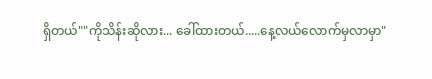ရှိတယ်""ကိုသိန်းဆိုလား... ခေါ်ထားတယ်.....နေ့လယ်လောက်မှလာမှာ"